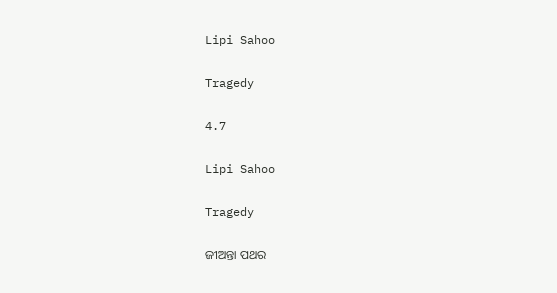Lipi Sahoo

Tragedy

4.7

Lipi Sahoo

Tragedy

ଜୀଅନ୍ତା ପଥର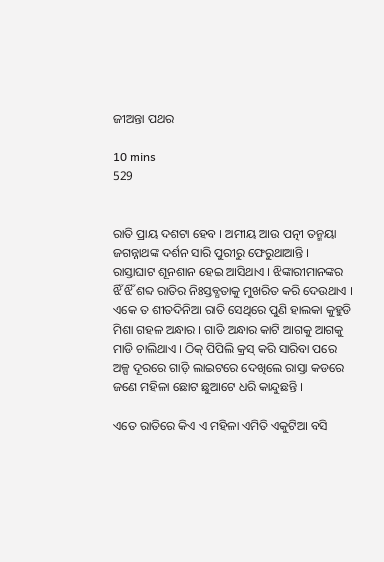ଜୀଅନ୍ତା ପଥର

10 mins
529


ରାତି ପ୍ରାୟ ଦଶଟା ହେବ । ଅମୀୟ ଆଉ ପତ୍ନୀ ତନ୍ମୟା ଜଗନ୍ନାଥଙ୍କ ଦର୍ଶନ ସାରି ପୁରୀରୁ ଫେରୁଥାଆନ୍ତି । ରାସ୍ତାଘାଟ ଶୂନଶାନ ହେଇ ଆସିଥାଏ । ଝିଙ୍କାରୀମାନଙ୍କର ଝିଁ ଝିଁ ଶବ୍ଦ ରାତିର ନିଃସ୍ତବ୍ଧତାକୁ ମୁଖରିତ କରି ଦେଉଥାଏ । ଏକେ ତ ଶୀତଦିନିଆ ରାତି ସେଥିରେ ପୁଣି ହାଲକା କୁହୁଡି ମିଶା ଗହଳ ଅନ୍ଧାର । ଗାଡି ଅନ୍ଧାର କାଟି ଆଗକୁ ଆଗକୁ ମାଡି ଚାଲିଥାଏ । ଠିକ୍ ପିପିଲି କ୍ରସ୍ କରି ସାରିବା ପରେ ଅଳ୍ପ ଦୂରରେ ଗାଡ଼ି ଲାଇଟରେ ଦେଖିଲେ ରାସ୍ତା କଡରେ ଜଣେ ମହିଳା ଛୋଟ ଛୁଆଟେ ଧରି କାନ୍ଦୁଛନ୍ତି ।

ଏତେ ରାତିରେ କିଏ ଏ ମହିଳା ଏମିତି ଏକୁଟିଆ ବସି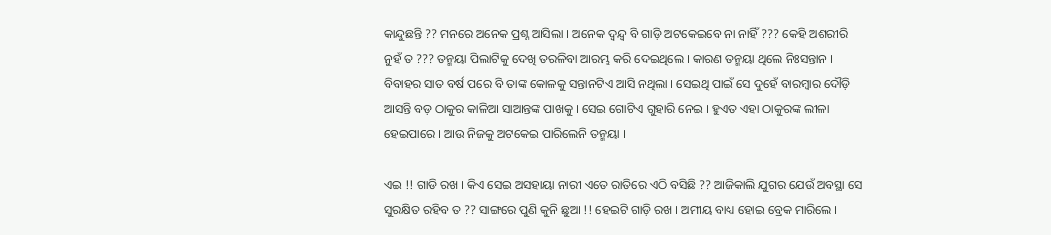କାନ୍ଦୁଛନ୍ତି ?? ମନରେ ଅନେକ ପ୍ରଶ୍ନ ଆସିଲା । ଅନେକ ଦ୍ୱନ୍ଦ୍ୱ ବି ଗାଡ଼ି ଅଟକେଇବେ ନା ନାହିଁ ??? କେହି ଅଶରୀରି ନୁହଁ ତ ??? ତନ୍ମୟା ପିଲାଟିକୁ ଦେଖି ତରଳିବା ଆରମ୍ଭ କରି ଦେଇଥିଲେ । କାରଣ ତନ୍ମୟା ଥିଲେ ନିଃସନ୍ତାନ । ବିବାହର ସାତ ବର୍ଷ ପରେ ବି ତାଙ୍କ କୋଳକୁ ସନ୍ତାନଟିଏ ଆସି ନଥିଲା । ସେଇଥି ପାଇଁ ସେ ଦୁହେଁ ବାରମ୍ବାର ଦୌଡ଼ି ଆସନ୍ତି ବଡ଼ ଠାକୁର କାଳିଆ ସାଆନ୍ତଙ୍କ ପାଖକୁ । ସେଇ ଗୋଟିଏ ଗୁହାରି ନେଇ । ହୁଏତ ଏହା ଠାକୁରଙ୍କ ଲୀଳା ହେଇପାରେ । ଆଉ ନିଜକୁ ଅଟକେଇ ପାରିଲେନି ତନ୍ମୟା ।

ଏଇ !! ଗାଡି ରଖ । କିଏ ସେଇ ଅସହାୟା ନାରୀ ଏତେ ରାତିରେ ଏଠି ବସିଛି ?? ଆଜିକାଲି ଯୁଗର ଯେଉଁ ଅବସ୍ଥା ସେ ସୁରକ୍ଷିତ ରହିବ ତ ?? ସାଙ୍ଗରେ ପୁଣି କୁନି ଛୁଆ !! ହେଇଟି ଗାଡ଼ି ରଖ । ଅମୀୟ ବାଧ୍ୟ ହୋଇ ବ୍ରେକ ମାରିଲେ ।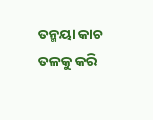ତନ୍ମୟା କାଚ ତଳକୁ କରି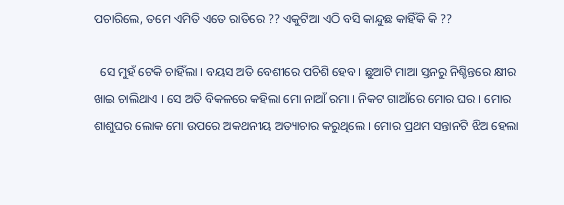ପଚାରିଲେ, ତମେ ଏମିତି ଏତେ ରାତିରେ ?? ଏକୁଟିଆ ଏଠି ବସି କାନ୍ଦୁଛ କାହିଁକି କି ??

  ସେ ମୁହଁ ଟେକି ଚାହିଁଲା । ବୟସ ଅତି ବେଶୀରେ ପଚିଶି ହେବ । ଛୁଆଟି ମାଆ ସ୍ତନରୁ ନିଶ୍ଚିନ୍ତରେ କ୍ଷୀର ଖାଇ ଚାଲିଥାଏ । ସେ ଅତି ବିକଳରେ କହିଲା ମୋ ନାଆଁ ରମା । ନିକଟ ଗାଆଁରେ ମୋର ଘର । ମୋର ଶାଶୁଘର ଲୋକ ମୋ ଉପରେ ଅକଥନୀୟ ଅତ୍ୟାଚାର କରୁଥିଲେ । ମୋର ପ୍ରଥମ ସନ୍ତାନଟି ଝିଅ ହେଲା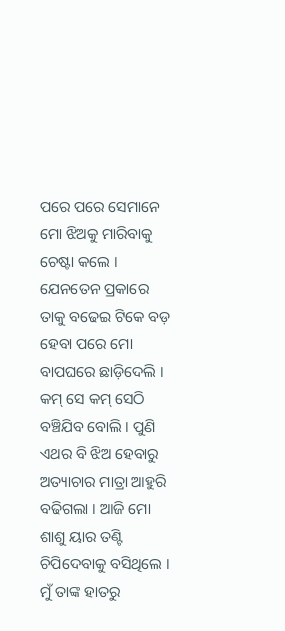ପରେ ପରେ ସେମାନେ ମୋ ଝିଅକୁ ମାରିବାକୁ ଚେଷ୍ଟା କଲେ । ଯେନତେନ ପ୍ରକାରେ ତାକୁ ବଢେଇ ଟିକେ ବଡ଼ ହେବା ପରେ ମୋ ବାପଘରେ ଛାଡ଼ିଦେଲି । କମ୍ ସେ କମ୍ ସେଠି ବଞ୍ଚିଯିବ ବୋଲି । ପୁଣି ଏଥର ବି ଝିଅ ହେବାରୁ ଅତ୍ୟାଚାର ମାତ୍ରା ଆହୁରି ବଢିଗଲା । ଆଜି ମୋ ଶାଶୁ ୟାର ତଣ୍ଟି ଚିପିଦେବାକୁ ବସିଥିଲେ । ମୁଁ ତାଙ୍କ ହାତରୁ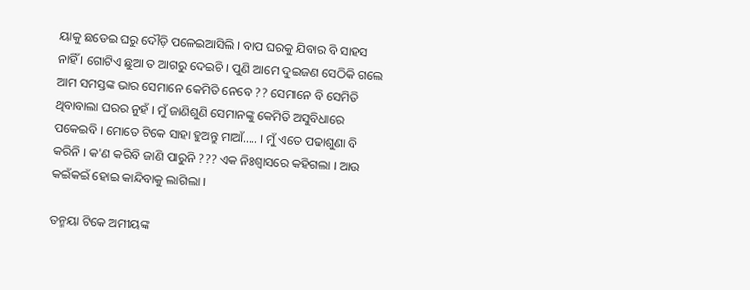ୟାକୁ ଛଡେଇ ଘରୁ ଦୌଡ଼ି ପଳେଇଆସିଲି । ବାପ ଘରକୁ ଯିବାର ବି ସାହସ ନାହିଁ । ଗୋଟିଏ ଛୁଆ ତ ଆଗରୁ ଦେଇଚି । ପୁଣି ଆମେ ଦୁଇଜଣ ସେଠିକି ଗଲେ ଆମ ସମସ୍ତଙ୍କ ଭାର ସେମାନେ କେମିତି ନେବେ ?? ସେମାନେ ବି ସେମିତି ଥିବାବାଲା ଘରର ନୁହଁ । ମୁଁ ଜାଣିଶୁଣି ସେମାନଙ୍କୁ କେମିତି ଅସୁବିଧାରେ ପକେଇବି । ମୋତେ ଟିକେ ସାହା ହୁଅନ୍ତୁ ମାଆଁ..... । ମୁଁ ଏତେ ପଢାଶୁଣା ବି କରିନି । କ'ଣ କରିବି ଜାଣି ପାରୁନି ??? ଏକ ନିଃଶ୍ୱାସରେ କହିଗଲା । ଆଉ କଇଁକଇଁ ହୋଇ କାନ୍ଦିବାକୁ ଲାଗିଲା ।

ତନ୍ମୟା ଟିକେ ଅମୀୟଙ୍କ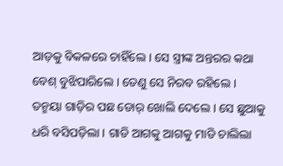ଆଡ଼କୁ ବିକଳରେ ଚାହିଁଲେ । ସେ ସ୍ତ୍ରୀଙ୍କ ଅନ୍ତରର କଥା ବେଶ୍ ବୁଝିପାରିଲେ । ତେଣୁ ସେ ନିରବ ରହିଲେ । ତନ୍ମୟା ଗାଡ଼ିର ପଛ ଡୋର୍ ଖୋଲି ଦେଲେ । ସେ ଛୁଆକୁ ଧରି ବସିପଡ଼ିଲା । ଗାଡି ଆଗକୁ ଆଗକୁ ମାଡି ଚାଲିଲା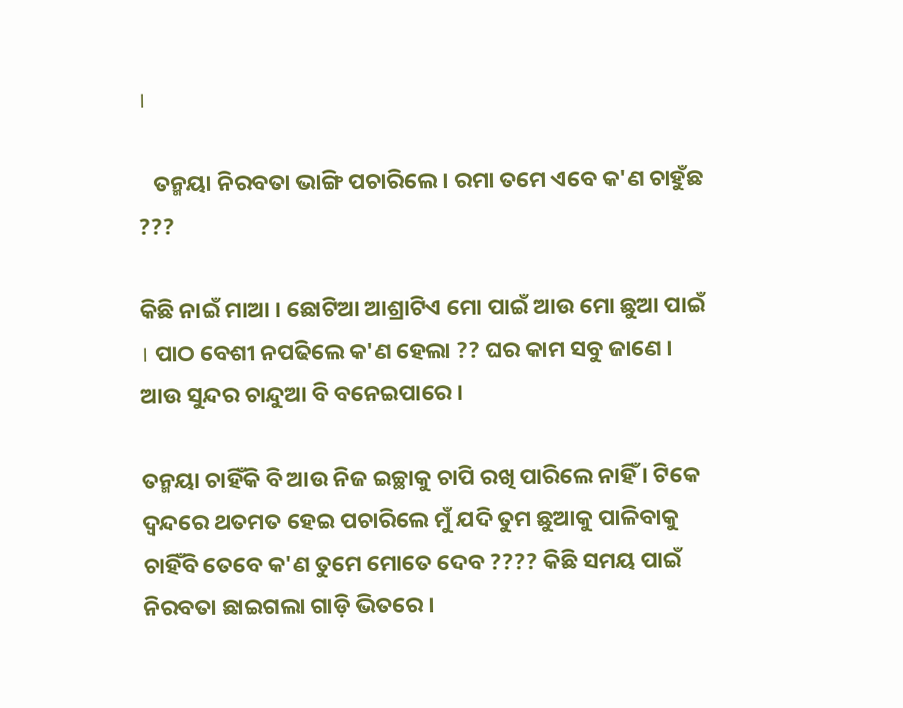।

   ତନ୍ମୟା ନିରବତା ଭାଙ୍ଗି ପଚାରିଲେ । ରମା ତମେ ଏବେ କ'ଣ ଚାହୁଁଛ ???

କିଛି ନାଇଁ ମାଆ । ଛୋଟିଆ ଆଶ୍ରାଟିଏ ମୋ ପାଇଁ ଆଉ ମୋ ଛୁଆ ପାଇଁ । ପାଠ ବେଶୀ ନପଢିଲେ କ'ଣ ହେଲା ?? ଘର କାମ ସବୁ ଜାଣେ । ଆଉ ସୁନ୍ଦର ଚାନ୍ଦୁଆ ବି ବନେଇପାରେ ।

ତନ୍ମୟା ‌ଚାହିଁକି ବି ଆଉ ନିଜ ଇଚ୍ଛାକୁ ଚାପି ରଖି ପାରିଲେ ନାହିଁ । ଟିକେ ଦ୍ୱନ୍ଦରେ ଥତମତ ହେଇ ପଚାରିଲେ ମୁଁ ଯଦି ତୁମ ଛୁଆକୁ ପାଳିବାକୁ ଚାହିଁବି ତେବେ କ'ଣ ତୁମେ ମୋତେ ଦେବ ???? କିଛି ସମୟ ପାଇଁ ନିରବତା ଛାଇଗଲା ଗାଡ଼ି ଭିତରେ ।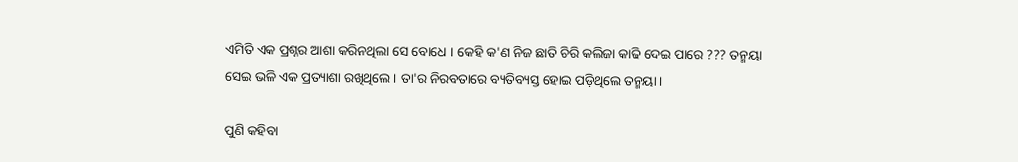ଏମିତି ଏକ ପ୍ରଶ୍ନର ଆଶା କରିନଥିଲା ସେ ବୋଧେ । କେହି କ'ଣ ନିଜ ଛାତି ଚିରି କଲିଜା କାଢି ଦେଇ ପାରେ ??? ତନ୍ମୟା ସେଇ ଭଳି ଏକ ପ୍ରତ୍ୟାଶା ରଖିଥିଲେ । ତା'ର ନିରବତାରେ ବ୍ୟତିବ୍ୟସ୍ତ ହୋଇ ପଡ଼ିଥିଲେ ତନ୍ମୟା ।

ପୁଣି କହିବା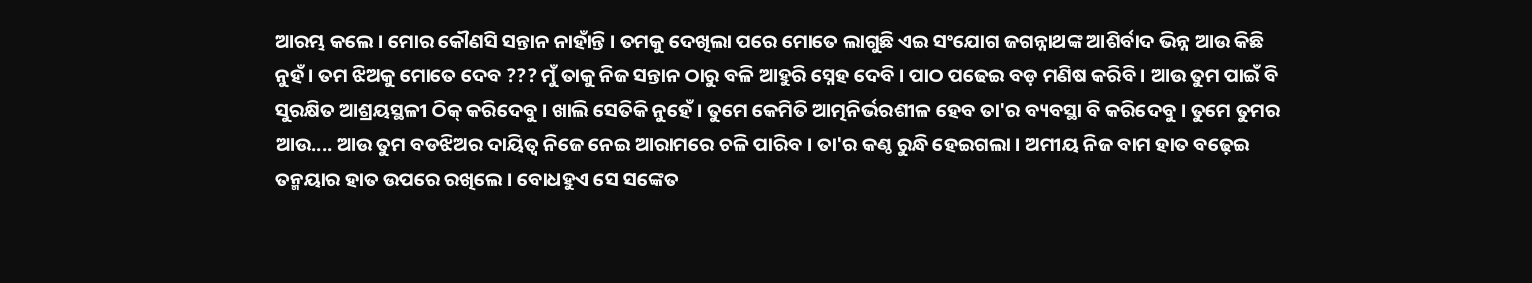ଆରମ୍ଭ କଲେ । ମୋର କୌଣସି ସନ୍ତାନ ନାହାଁନ୍ତି । ତମକୁ ଦେଖିଲା ପରେ ମୋତେ ଲାଗୁଛି ଏଇ ସଂଯୋଗ ଜଗନ୍ନାଥଙ୍କ ଆଶିର୍ବାଦ ଭିନ୍ନ ଆଉ କିଛି ନୁହଁ । ତମ ଝିଅକୁ ମୋତେ ଦେବ ??? ମୁଁ ତାକୁ ନିଜ ସନ୍ତାନ ଠାରୁ ବଳି ଆହୁରି ସ୍ନେହ ଦେବି । ପାଠ ପଢେଇ ବଡ଼ ମଣିଷ କରିବି । ଆଉ ତୁମ ପାଇଁ ବି ସୁରକ୍ଷିତ ଆଶ୍ରୟସ୍ଥଳୀ ଠିକ୍ କରିଦେବୁ । ଖାଲି ସେତିକି ନୁହେଁ । ତୁମେ କେମିତି ଆତ୍ମନିର୍ଭରଶୀଳ ହେବ ତା'ର ବ୍ୟବସ୍ଥା ବି କରିଦେବୁ । ତୁମେ ତୁମର ଆଉ.... ଆଉ ତୁମ ବଡଝିଅର ଦାୟିତ୍ଵ ନିଜେ ନେଇ ଆରାମରେ ଚଳି ପାରିବ । ତା'ର କଣ୍ଠ ରୁନ୍ଧି ହେଇଗଲା । ଅମୀୟ ନିଜ ବାମ ହାତ ବଢ଼େଇ ତନ୍ମୟାର ହାତ ଉପରେ ରଖିଲେ । ବୋଧହୁଏ ସେ ସଙ୍କେତ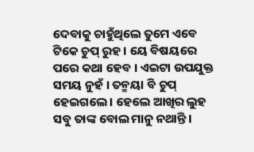ଦେବାକୁ ଚାହୁଁଥିଲେ ତୁମେ ଏବେ ଟିକେ ଚୁପ୍ ରୁହ । ୟେ ବିଷୟରେ ପରେ କଥା ହେବ । ଏଇଟା ଉପଯୁକ୍ତ ସମୟ ନୁହଁ । ତନ୍ମୟା ବି ଚୁପ୍ ହେଇଗଲେ । ହେଲେ ଆଖିର ଲୁହ ସବୁ ତାଙ୍କ ବୋଲ ମାନୁ ନଥାନ୍ତି ।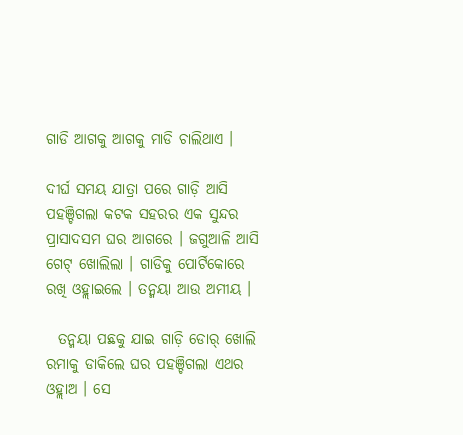ଗାଡି ଆଗକୁ ଆଗକୁ ମାଡି ଚାଲିଥାଏ ।

ଦୀର୍ଘ ସମୟ ଯାତ୍ରା ପରେ ଗାଡ଼ି ଆସି ପହଞ୍ଚିଗଲା କଟକ ସହରର ଏକ ସୁନ୍ଦର ପ୍ରାସାଦସମ ଘର ଆଗରେ । ଜଗୁଆଳି ଆସି ଗେଟ୍ ଖୋଲିଲା । ଗାଡିକୁ ପୋର୍ଟିକୋରେ ରଖି ଓହ୍ଲାଇଲେ । ତନ୍ମୟା ଆଉ ଅମୀୟ ।

  ତନ୍ମୟା ପଛକୁ ଯାଇ ଗାଡ଼ି ଡୋର୍ ଖୋଲି ରମାକୁ ଡାକିଲେ ଘର ପହଞ୍ଚିଗଲା ଏଥର ଓହ୍ଲାଅ । ସେ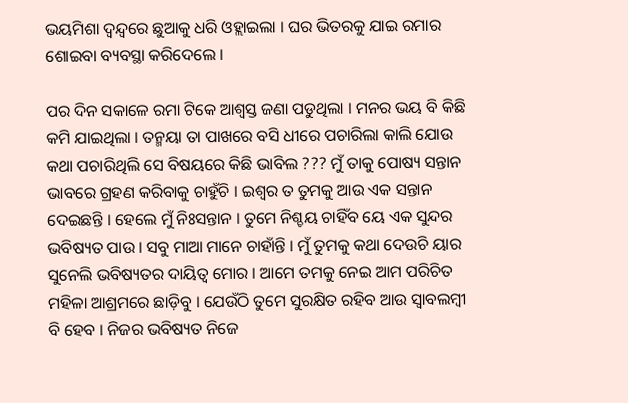ଭୟମିଶା ଦ୍ୱନ୍ଦ୍ୱରେ ଛୁଆକୁ ଧରି ଓହ୍ଲାଇଲା । ଘର ଭିତରକୁ ଯାଇ ରମାର ଶୋଇବା ବ୍ୟବସ୍ଥା କରିଦେଲେ ।

ପର ଦିନ ସକାଳେ ରମା ଟିକେ ଆଶ୍ୱସ୍ତ ଜଣା ପଡୁଥିଲା । ମନର ଭୟ ବି କିଛି କମି ଯାଇଥିଲା । ତନ୍ମୟା ତା ପାଖରେ ବସି ଧୀରେ ପଚାରିଲା କାଲି ଯୋଉ କଥା ପଚାରିଥିଲି ସେ ବିଷୟରେ କିଛି ଭାବିଲ ??? ମୁଁ ତାକୁ ପୋଷ୍ୟ ସନ୍ତାନ ଭାବରେ ଗ୍ରହଣ କରିବାକୁ ଚାହୁଁଚି । ଇଶ୍ଵର ତ ତୁମକୁ ଆଉ ଏକ ସନ୍ତାନ ଦେଇଛନ୍ତି । ହେଲେ ମୁଁ ନିଃସନ୍ତାନ । ତୁମେ ନିଶ୍ଚୟ ଚାହିଁବ ୟେ ଏକ ସୁନ୍ଦର ଭବିଷ୍ୟତ ପାଉ । ସବୁ ମାଆ ମାନେ ଚାହାଁନ୍ତି । ମୁଁ ତୁମକୁ କଥା ଦେଉଚି ୟାର ସୁନେଲି ଭବିଷ୍ୟତର ଦାୟିତ୍ଵ ମୋର । ଆମେ ତମକୁ ନେଇ ଆମ ପରିଚିତ ମହିଳା ଆଶ୍ରମରେ ଛାଡ଼ିବୁ । ଯେଉଁଠି ତୁମେ ସୁରକ୍ଷିତ ରହିବ ଆଉ ସ୍ୱାବଲମ୍ବୀ ବି ହେବ । ନିଜର ଭବିଷ୍ୟତ ନିଜେ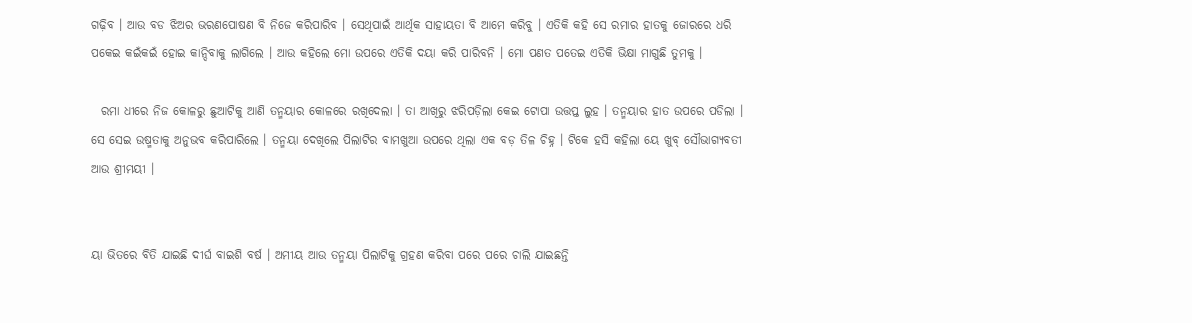ଗଢ଼ିବ । ଆଉ ବଡ ଝିଅର ଭରଣପୋଷଣ ବି ନିଜେ କରିପାରିବ । ସେଥିପାଇଁ ଆର୍ଥିକ ସାହାୟତା ବି ଆମେ କରିବୁ । ଏତିକି କହି ସେ ରମାର ହାତକୁ ଜୋରରେ ଧରି ପକେଇ କଇଁକଇଁ ହୋଇ କାନ୍ଦିବାକୁ ଲାଗିଲେ । ଆଉ କହିଲେ ମୋ ଉପରେ ଏତିକି ଦୟା କରି ପାରିବନି । ମୋ ପଣତ ପତେଇ ଏତିକି ଭିକ୍ଷା ମାଗୁଛି ତୁମକୁ ।

  ରମା ଧୀରେ ନିଜ କୋଳରୁ ଛୁଆଟିକୁ ଆଣି ତନ୍ମୟାର କୋଳରେ ରଖିଦେଲା । ତା ଆଖିରୁ ଝରିପଡ଼ିଲା କେଇ ଟୋପା ଉତ୍ତପ୍ତ ଲୁହ । ତନ୍ମୟାର ହାତ ଉପରେ ପଡିଲା । ସେ ସେଇ ଉଷ୍ମତାକୁ ଅନୁଭବ କରିପାରିଲେ । ତନ୍ମୟା ଦେଖିଲେ ପିଲାଟିର ବାମଖୁଆ ଉପରେ ଥିଲା ଏକ ବଡ଼ ତିଳ ଚିହ୍ନ । ଟିକେ ହସି କହିଲା ୟେ ଖୁବ୍ ସୌଭାଗ୍ୟବତୀ ଆଉ ଶ୍ରୀମୟୀ ।


ୟା ଭିତରେ ବିତି ଯାଇଛି ଦୀର୍ଘ ବାଇଶି ବର୍ଷ । ଅମୀୟ ଆଉ ତନ୍ମୟା ପିଲାଟିକୁ ଗ୍ରହଣ କରିବା ପରେ ପରେ ଚାଲି ଯାଇଛନ୍ତି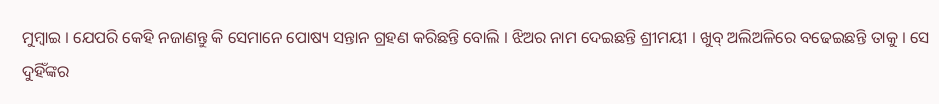ମୁମ୍ବାଇ । ଯେପରି କେହି ନଜାଣନ୍ତୁ କି ସେମାନେ ପୋଷ୍ୟ ସନ୍ତାନ ଗ୍ରହଣ କରିଛନ୍ତି ବୋଲି । ଝିଅର ନାମ ଦେଇଛନ୍ତି ଶ୍ରୀମୟୀ । ଖୁବ୍ ଅଲିଅଳିରେ ବଢେଇଛନ୍ତି ତାକୁ । ସେ ଦୁହିଁଙ୍କର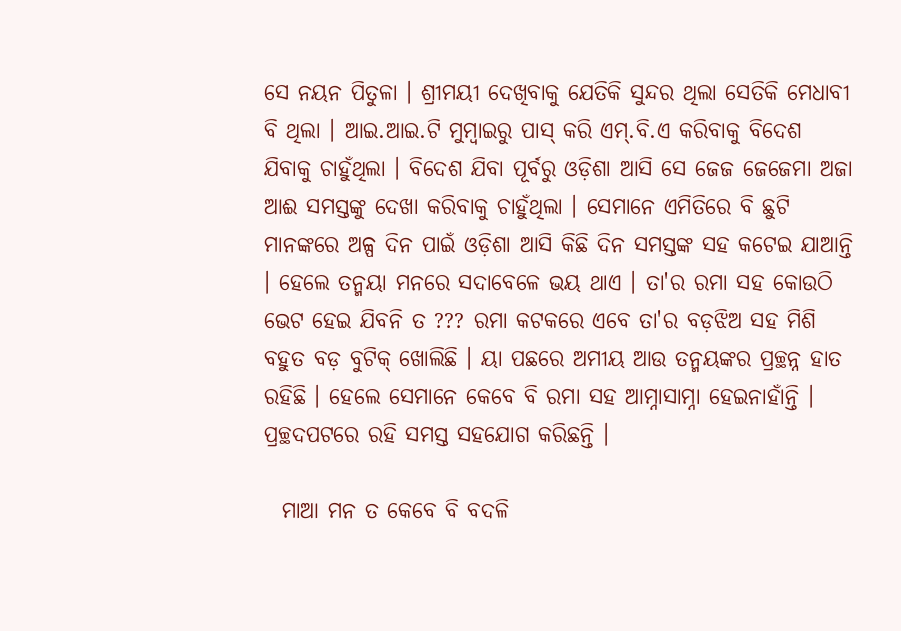ସେ ନୟନ ପିତୁଳା । ଶ୍ରୀମୟୀ ଦେଖିବାକୁ ଯେତିକି ସୁନ୍ଦର ଥିଲା ସେତିକି ମେଧାବୀ ବି ଥିଲା । ଆଇ.ଆଇ.ଟି ମୁମ୍ବାଇରୁ ପାସ୍ କରି ଏମ୍.ବି.ଏ କରିବାକୁ ବିଦେଶ ଯିବାକୁ ଚାହୁଁଥିଲା । ବିଦେଶ ଯିବା ପୂର୍ବରୁ ଓଡ଼ିଶା ଆସି ସେ ଜେଜ ଜେଜେମା ଅଜା ଆଈ ସମସ୍ତଙ୍କୁ ଦେଖା କରିବାକୁ ଚାହୁଁଥିଲା । ସେମାନେ ଏମିତିରେ ବି ଛୁଟି ମାନଙ୍କରେ ଅଳ୍ପ ଦିନ ପାଇଁ ଓଡ଼ିଶା ଆସି କିଛି ଦିନ ସମସ୍ତଙ୍କ ସହ କଟେଇ ଯାଆନ୍ତି । ହେଲେ ତନ୍ମୟା ମନରେ ସଦାବେଳେ ଭୟ ଥାଏ । ତା'ର ରମା ସହ କୋଉଠି ଭେଟ ହେଇ ଯିବନି ତ ??? ରମା କଟକରେ ଏବେ ତା'ର ବଡ଼ଝିଅ ସହ ମିଶି ବହୁତ ବଡ଼ ବୁଟିକ୍ ଖୋଲିଛି । ୟା ପଛରେ ଅମୀୟ ଆଉ ତନ୍ମୟଙ୍କର ପ୍ରଚ୍ଛନ୍ନ ହାତ ରହିଛି । ହେଲେ ସେମାନେ କେବେ ବି ରମା ସହ ଆମ୍ନାସାମ୍ନା ହେଇନାହାଁନ୍ତି । ପ୍ରଚ୍ଛଦପଟରେ ରହି ସମସ୍ତ ସହଯୋଗ କରିଛନ୍ତି ।

  ମାଆ ମନ ତ କେବେ ବି ବଦଳି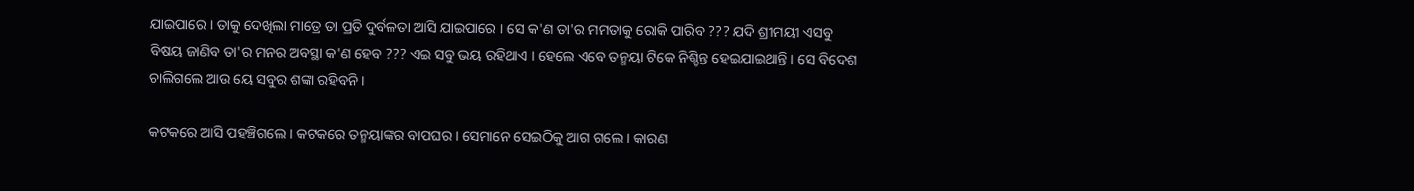ଯାଇପାରେ । ତାକୁ ଦେଖିଲା ମାତ୍ରେ ତା ପ୍ରତି ଦୁର୍ବଳତା ଆସି ଯାଇପାରେ । ସେ କ'ଣ ତା'ର ମମତାକୁ ରୋକି ପାରିବ ??? ଯଦି ଶ୍ରୀମୟୀ ଏସବୁ ବିଷୟ ଜାଣିବ ତା'ର ମନର ଅବସ୍ଥା କ'ଣ ହେବ ??? ଏଇ ସବୁ ଭୟ ରହିଥାଏ । ହେଲେ ଏବେ ତନ୍ମୟା ଟିକେ ନିଶ୍ଚିନ୍ତ ହେଇଯାଇଥାନ୍ତି । ସେ ବିଦେଶ ଚାଲିଗଲେ ଆଉ ୟେ ସବୁର ଶଙ୍କା ରହିବନି ।

କଟକରେ ଆସି ପହଞ୍ଚିଗଲେ । କଟକରେ ତନ୍ମୟାଙ୍କର ବାପଘର । ସେମାନେ ସେଇଠିକୁ ଆଗ ଗଲେ । କାରଣ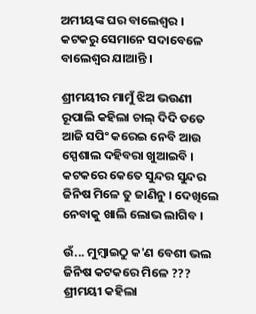ଅମୀୟଙ୍କ ଘର ବାଲେଶ୍ୱର । କଟକରୁ ସେମାନେ ସଦାବେଳେ ବାଲେଶ୍ଵର ଯାଆନ୍ତି ।

ଶ୍ରୀମୟୀର ମାମୁଁ ଝିଅ ଭଉଣୀ ରୂପାଲି କହିଲା ଚାଲ୍ ଦିଦି ତତେ ଆଜି ସପିଂ କରେଇ ନେବି ଆଉ ସ୍ପେଶାଲ ଦହିବରା ଖୁଆଇବି । କଟକରେ କେତେ ସୁନ୍ଦର ସୁନ୍ଦର ଜିନିଷ ମିଳେ ତୁ ଜାଣିନୁ । ଦେଖିଲେ ନେବାକୁ ଖାଲି ଲୋଭ ଲାଗିବ ।

ଉଁ... ମୁମ୍ବାଇଠୁ କ'ଣ ବେଶୀ ଭଲ ଜିନିଷ କଟକରେ ମିଳେ ??? ଶ୍ରୀମୟୀ କହିଲା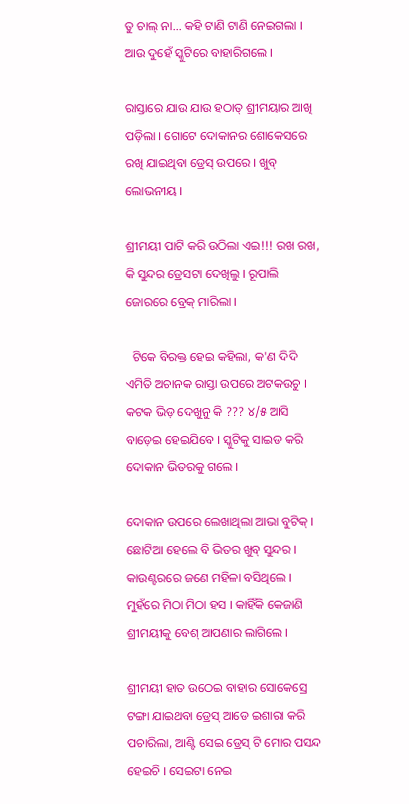ତୁ ଚାଲ୍ ନା... କହି ଟାଣି ଟାଣି ନେଇଗଲା । ଆଉ ଦୁହେଁ ସ୍କୁଟିରେ ବାହାରିଗଲେ ।

ରାସ୍ତାରେ ଯାଉ ଯାଉ ହଠାତ୍ ଶ୍ରୀମୟାର ଆଖି ପଡ଼ିଲା । ଗୋଟେ ଦୋକାନର ଶୋକେସରେ ରଖି ଯାଇଥିବା ଡ୍ରେସ୍ ଉପରେ । ଖୁବ୍ ଲୋଭନୀୟ ।

ଶ୍ରୀମୟୀ ପାଟି କରି ଉଠିଲା ଏଇ!!! ରଖ ରଖ, କି ସୁନ୍ଦର ଡ୍ରେସଟା ଦେଖିଲୁ । ରୂପାଲି ଜୋରରେ ବ୍ରେକ୍ ମାରିଲା ।

  ଟିକେ ବିରକ୍ତ ହେଇ କହିଲା, କ'ଣ ଦିଦି ଏମିତି ଅଚାନକ ରାସ୍ତା ଉପରେ ଅଟକଉଚୁ । କଟକ ଭିଡ଼ ଦେଖୁନୁ କି ??? ୪/୫ ଆସି ବାଡ଼େଇ ହେଇଯିବେ । ସ୍କୁଟିକୁ ସାଇଡ କରି ଦୋକାନ ଭିତରକୁ ଗଲେ ।

ଦୋକାନ ଉପରେ ଲେଖାଥିଲା ଆଭା ବୁଟିକ୍ । ଛୋଟିଆ ହେଲେ ବି ଭିତର ଖୁବ୍ ସୁନ୍ଦର । କାଉଣ୍ଟରରେ ଜଣେ ମହିଳା ବସିଥିଲେ । ମୁହଁରେ ମିଠା ମିଠା ହସ । କାହିଁକି କେଜାଣି ଶ୍ରୀମୟୀକୁ ବେଶ୍ ଆପଣାର ଲାଗିଲେ ।

ଶ୍ରୀମୟୀ ହାତ ଉଠେଇ ବାହାର ସୋକେସ୍ରେ ଟଙ୍ଗା ଯାଇଥବା ଡ୍ରେସ୍ ଆଡେ ଇଶାରା କରି ପଚାରିଲା, ଆଣ୍ଟି ସେଇ ଡ୍ରେସ୍ ଟି ମୋର ପସନ୍ଦ ହେଇଚି । ସେଇଟା ନେଇ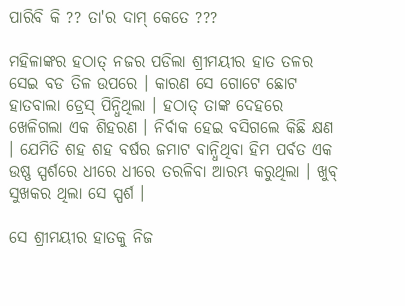ପାରିବି କି ?? ତା'ର ଦାମ୍ କେତେ ???

ମହିଳାଙ୍କର ହଠାତ୍ ନଜର ପଡିଲା ଶ୍ରୀମୟୀର ହାତ ତଳର ସେଇ ବଡ ତିଳ ଉପରେ । କାରଣ ସେ ଗୋଟେ ଛୋଟ ହାତବାଲା ଡ୍ରେସ୍ ପିନ୍ଧିଥିଲା । ହଠାତ୍ ତାଙ୍କ ଦେହରେ ଖେଳିଗଲା ଏକ ଶିହରଣ । ନିର୍ବାକ ହେଇ ବସିଗଲେ କିଛି କ୍ଷଣ । ଯେମିତି ଶହ ଶହ ବର୍ଷର ଜମାଟ ବାନ୍ଧିଥିବା ହିମ ପର୍ବତ ଏକ ଉଷ୍ଣ ସ୍ପର୍ଶରେ ଧୀରେ ଧୀରେ ତରଳିବା ଆରମ୍ଭ କରୁଥିଲା । ଖୁବ୍ ସୁଖକର ଥିଲା ସେ ସ୍ପର୍ଶ ।

ସେ ଶ୍ରୀମୟୀର ହାତକୁ ନିଜ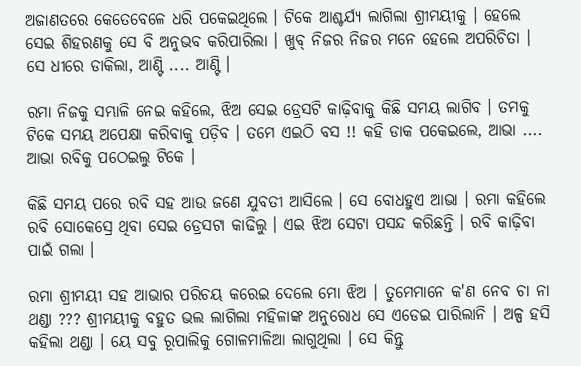ଅଜାଣତରେ କେତେବେଳେ ଧରି ପକେଇଥିଲେ । ଟିକେ ଆଶ୍ଚର୍ଯ୍ୟ ଲାଗିଲା ଶ୍ରୀମୟୀକୁ । ହେଲେ ସେଇ ଶିହରଣକୁ ସେ ବି ଅନୁଭବ କରିପାରିଲା । ଖୁବ୍ ନିଜର ନିଜର ମନେ ହେଲେ ଅପରିଚିତା । ସେ ଧୀରେ ଡାକିଲା, ଆଣ୍ଟି .... ଆଣ୍ଟି ।

ରମା ନିଜକୁ ସମ୍ଭାଳି ନେଇ କହିଲେ, ଝିଅ ସେଇ ଡ୍ରେସଟି କାଢ଼ିବାକୁ କିଛି ସମୟ ଲାଗିବ । ତମକୁ ଟିକେ ସମୟ ଅପେକ୍ଷା କରିବାକୁ ପଡ଼ିବ । ତମେ ଏଇଠି ବସ !! କହି ଡାକ ପକେଇଲେ, ଆଭା .... ଆଭା ରବିକୁ ପଠେଇଲୁ ଟିକେ ।

କିଛି ସମୟ ପରେ ରବି ସହ ଆଉ ଜଣେ ଯୁବତୀ ଆସିଲେ । ସେ ବୋଧହୁଏ ଆଭା । ରମା କହିଲେ ରବି ସୋକେସ୍ରେ ଥିବା ସେଇ ଡ୍ରେସଟା କାଢିଲୁ । ଏଇ ଝିଅ ସେଟା ପସନ୍ଦ କରିଛନ୍ତି । ରବି କାଢ଼ିବା ପାଇଁ ଗଲା ।

ରମା ଶ୍ରୀମୟୀ ସହ ଆଭାର ପରିଚୟ କରେଇ ଦେଲେ ମୋ ଝିଅ । ତୁମେମାନେ କ'ଣ ନେବ ଚା ନା ଥଣ୍ଡା ??? ଶ୍ରୀମୟୀକୁ ବହୁତ ଭଲ ଲାଗିଲା ମହିଳାଙ୍କ ଅନୁରୋଧ ସେ ଏଡେଇ ପାରିଲାନି । ଅଳ୍ପ ହସି କହିଲା ଥଣ୍ଡା । ୟେ ସବୁ ରୂପାଲିକୁ ଗୋଳମାଳିଆ ଲାଗୁଥିଲା । ସେ କିନ୍ତୁ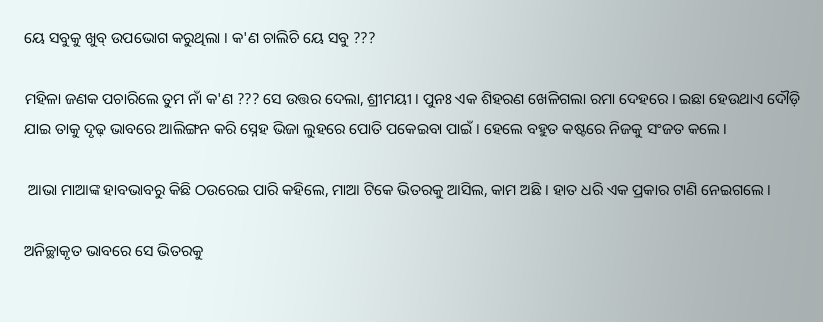ୟେ ସବୁକୁ ଖୁବ୍ ଉପଭୋଗ କରୁଥିଲା । କ'ଣ ଚାଲିଚି ୟେ ସବୁ ???

ମହିଳା ଜଣକ ପଚାରିଲେ ତୁମ ନାଁ କ'ଣ ??? ସେ ଉତ୍ତର ଦେଲା, ଶ୍ରୀମୟୀ । ପୁନଃ ଏକ ଶିହରଣ ଖେଳିଗଲା ରମା ଦେହରେ । ଇଛା ହେଉଥାଏ ଦୌଡ଼ି ଯାଇ ତାକୁ ଦୃଢ଼ ଭାବରେ ଆଲିଙ୍ଗନ କରି ସ୍ନେହ ଭିଜା ଲୁହରେ ପୋତି ପକେଇବା ପାଇଁ । ହେଲେ ବହୁତ କଷ୍ଟରେ ନିଜକୁ ସଂଜତ କଲେ ।

 ଆଭା ମାଆଙ୍କ ହାବଭାବରୁ କିଛି ଠଉରେଇ ପାରି କହିଲେ, ମାଆ ଟିକେ ଭିତରକୁ ଆସିଲ, କାମ ଅଛି । ହାତ ଧରି ଏକ ପ୍ରକାର ଟାଣି ନେଇଗଲେ ।

ଅନିଚ୍ଛାକୃତ ଭାବରେ ସେ ଭିତରକୁ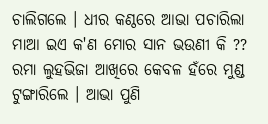ଚାଲିଗଲେ । ଧୀର କଣ୍ଠରେ ଆଭା ପଚାରିଲା ମାଆ ଇଏ କ'ଣ ମୋର ସାନ ଭଉଣୀ କି ?? ରମା ଲୁହଭିଜା ଆଖିରେ କେବଳ ହଁରେ ମୁଣ୍ଡ ଟୁଙ୍ଗାରିଲେ । ଆଭା ପୁଣି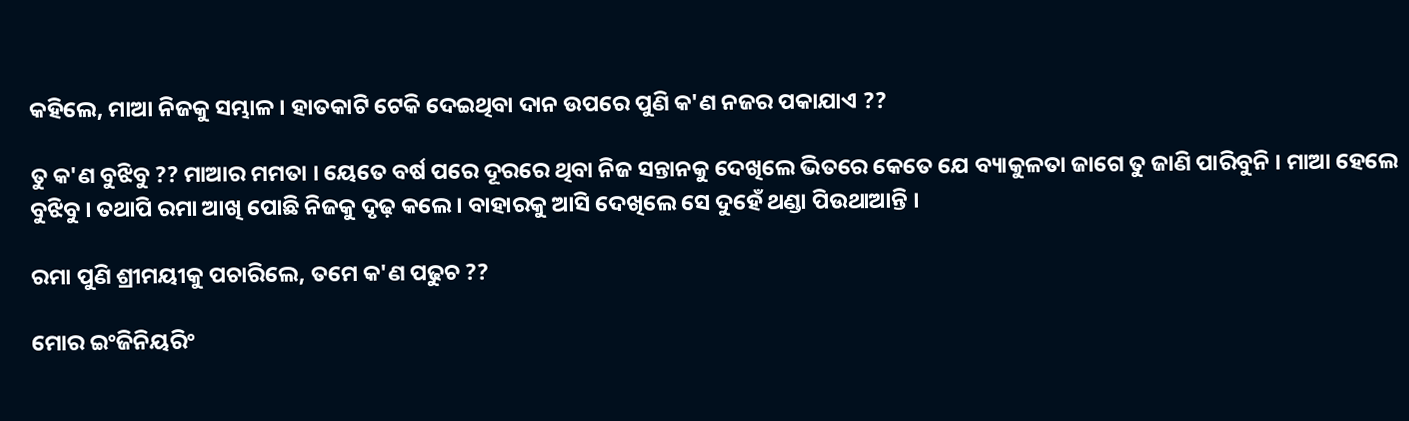କହିଲେ, ମାଆ ନିଜକୁ ସମ୍ଭାଳ । ହାତକାଟି ଟେକି ଦେଇଥିବା ଦାନ ଉପରେ ପୁଣି କ'ଣ ନଜର ପକାଯାଏ ??

ତୁ କ'ଣ ବୁଝିବୁ ?? ମାଆର ମମତା । ୟେତେ ବର୍ଷ ପରେ ଦୂରରେ ଥିବା ନିଜ ସନ୍ତାନକୁ ଦେଖିଲେ ଭିତରେ କେତେ ଯେ ବ୍ୟାକୁଳତା ଜାଗେ ତୁ ଜାଣି ପାରିବୁନି । ମାଆ ହେଲେ ବୁଝିବୁ । ତଥାପି ରମା ଆଖି ପୋଛି ନିଜକୁ ଦୃଢ଼ କଲେ । ବାହାରକୁ ଆସି ଦେଖିଲେ ସେ ଦୁହେଁ ଥଣ୍ଡା ପିଉଥାଆନ୍ତି ।

ରମା ପୁଣି ଶ୍ରୀମୟୀକୁ ପଚାରିଲେ, ତମେ କ'ଣ ପଢୁଚ ??

ମୋର ଇଂଜିନିୟରିଂ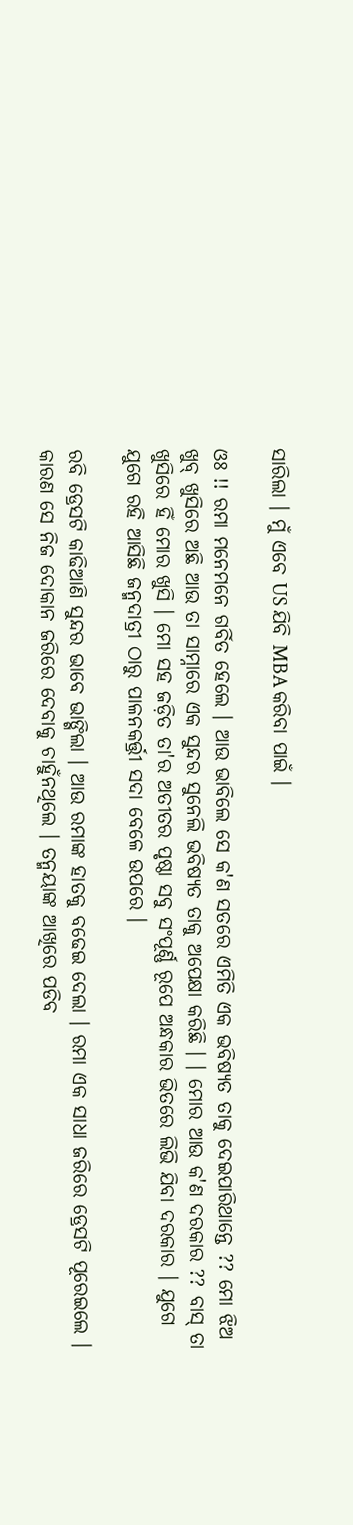ସାରିଲା । ମୁଁ ଏବେ US ଯିବି MBA କରିବା ପାଇଁ ।

ଓଃ !! ରମା ମନେମନେ ଗର୍ବିତ ହେଲେ । ଆଉ ଭାବିଲେ ସେ କ'ଣ ସତରେ ଏମିତି ଏକ ଭବିଷ୍ୟତ ତାକୁ ଦେଇପାରିଥାନ୍ତେ ?? ମୋ ଝିଅ ଖୁବ୍ ଖୁସିରେ ଅଛି ଆଉ ତା ସାମ୍ନାରେ ଏକ ସୁନ୍ଦର ସୁନେଲି ଭବିଷ୍ୟତ ତାକୁ ଅପେକ୍ଷା କରିଛି । । ମୋର ଆଉ କ'ଣ ଦରକାର ?? ବାସ୍ ତା ଖୁସିରେ ହିଁ ମୋର ଖୁସି । ମୋ ସହ ଜଡ଼ିତ ତା'ର ଅତୀତର ପୃଷ୍ଠା ସବୁ ସଂପୂର୍ଣ୍ଣ ରୂପେ ଅନ୍ଧକାର ଭିତରେ ଲିଭି ଯିବା ଦରକାର । ଯୁଗେ ଯୁଗେ ରହି ଆସିଛି ଜନ୍ମଦାତ୍ରୀ ଠାରୁ ପାଳନକର୍ତ୍ତ୍ରୀ ସଦା ବେଳେ ଉପରେ ।

ରବି ଡ୍ରେସଟି କାଢିଆଣି ସୁନ୍ଦର ଭାବେ ଭାଙ୍ଗିଲା । ଆଉ ରମାଙ୍କ ହାତକୁ ବଢେଇ ଦେଲା । ରମା ଏକ ସାଧା ଜରିରେ ଡ୍ରେସଟି ପୂରେଇଲେ । କାରଣ ସେ ନିଜ ଦୋକାନ ଜରିରେ ଦେବାକୁ ଚାହୁଁନଥିଲେ । ତନ୍ମୟାଙ୍କ ଆଖିରେ ପଡିବ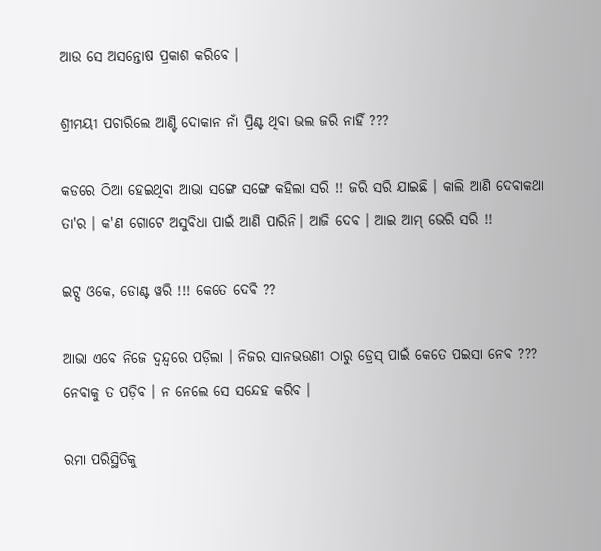ଆଉ ସେ ଅସନ୍ତୋଷ ପ୍ରକାଶ କରିବେ ।

ଶ୍ରୀମୟୀ ପଚାରିଲେ ଆଣ୍ଟି ଦୋକାନ ନାଁ ପ୍ରିଣ୍ଟ ଥିବା ଭଲ ଜରି ନାହିଁ ???

କଡରେ ଠିଆ ହେଇଥିବା ଆଭା ସଙ୍ଗେ ସଙ୍ଗେ କହିଲା ସରି !! ଜରି ସରି ଯାଇଛି । କାଲି ଆଣି ଦେବାକଥା ତା'ର । କ'ଣ ଗୋଟେ ଅସୁବିଧା ପାଇଁ ଆଣି ପାରିନି। ଆଜି ଦେବ । ଆଇ ଆମ୍ ଭେରି ସରି !!

ଇଟ୍ସ ଓକେ, ଡୋଣ୍ଟ ୱରି !!! କେତେ ଦେବି ??

ଆଭା ଏବେ ନିଜେ ଦ୍ୱନ୍ଦ୍ୱରେ ପଡ଼ିଲା । ନିଜର ସାନଭଉଣୀ ଠାରୁ ଡ୍ରେସ୍ ପାଇଁ କେତେ ପଇସା ନେବ ??? ନେବାକୁ ତ ପଡ଼ିବ । ନ ନେଲେ ସେ ସନ୍ଦେହ କରିବ ।

ରମା ପରିସ୍ଥିତିକୁ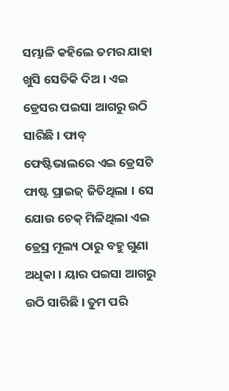ସମ୍ଭାଳି କହିଲେ ତମର ଯାହା ଖୁସି ସେତିକି ଦିଅ । ଏଇ ଡ୍ରେସର ପଇସା ଆଗରୁ ଉଠି ସାରିଛି । ଫାବ୍ ଫେଷ୍ଟିଭାଲରେ ଏଇ ଡ୍ରେସଟି ଫାଷ୍ଟ ପ୍ରାଇଜ୍ ଜିତିଥିଲା । ସେ ଯୋଉ ଚେକ୍ ମିଳିଥିଲା ଏଇ ଡ୍ରେସ୍ର ମୂଲ୍ୟ ଠାରୁ ବହୁ ଗୁଣା ଅଧିକା । ୟାର ପଇସା ଆଗରୁ ଉଠି ସାରିଛି । ତୁମ ପରି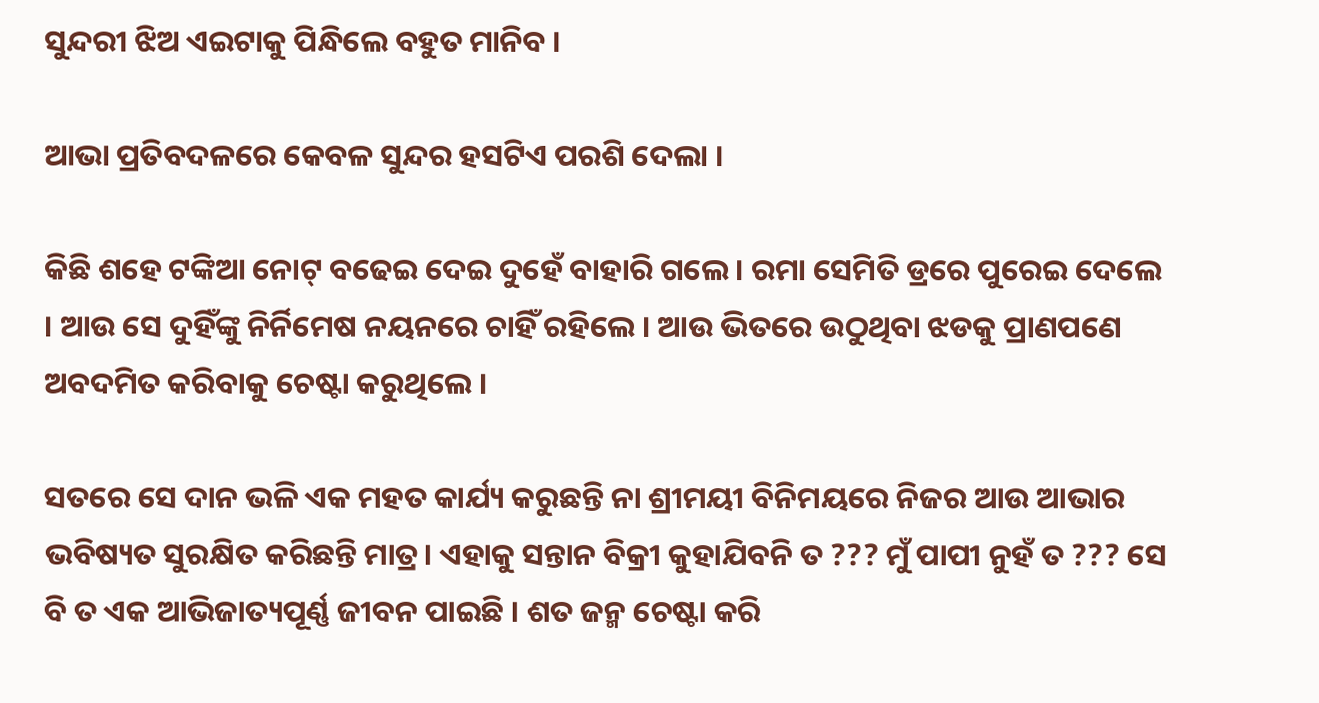ସୁନ୍ଦରୀ ଝିଅ ଏଇଟାକୁ ପିନ୍ଧିଲେ ବହୁତ ମାନିବ ।

ଆଭା ପ୍ରତିବଦଳରେ କେବଳ ସୁନ୍ଦର ହସଟିଏ ପରଶି ଦେଲା ।

କିଛି ଶହେ ଟଙ୍କିଆ ନୋଟ୍ ବଢେଇ ଦେଇ ଦୁହେଁ ବାହାରି ଗଲେ । ରମା ସେମିତି ଡ୍ରରେ ପୁରେଇ ଦେଲେ । ଆଉ ସେ ଦୁହିଁଙ୍କୁ ନିର୍ନିମେଷ ନୟନରେ ଚାହିଁ ରହିଲେ । ଆଉ ଭିତରେ ଉଠୁଥିବା ଝଡକୁ ପ୍ରାଣପଣେ ଅବଦମିତ କରିବାକୁ ଚେଷ୍ଟା କରୁଥିଲେ ।

ସତରେ ସେ ଦାନ ଭଳି ଏକ ମହତ କାର୍ଯ୍ୟ କରୁଛନ୍ତି ନା ଶ୍ରୀମୟୀ ବିନିମୟରେ ନିଜର ଆଉ ଆଭାର ଭବିଷ୍ୟତ ସୁରକ୍ଷିତ କରିଛନ୍ତି ମାତ୍ର। ଏହାକୁ ସନ୍ତାନ ବିକ୍ରୀ କୁହାଯିବନି ତ ??? ମୁଁ ପାପୀ ନୁହଁ ତ ??? ସେ ବି ତ ଏକ ଆଭିଜାତ୍ୟପୂର୍ଣ୍ଣ ଜୀବନ ପାଇଛି । ଶତ ଜନ୍ମ ଚେଷ୍ଟା କରି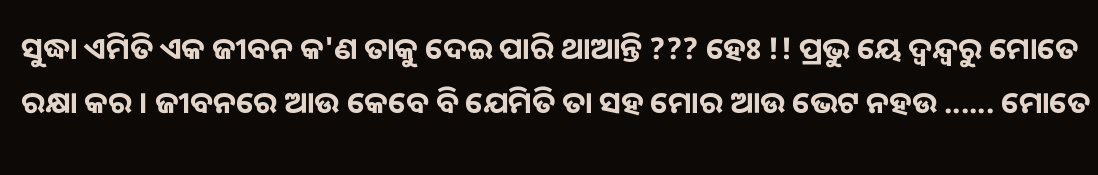ସୁଦ୍ଧା ଏମିତି ଏକ ଜୀବନ କ'ଣ ତାକୁ ଦେଇ ପାରି ଥାଆନ୍ତି ??? ହେଃ !! ପ୍ରଭୁ ୟେ ଦ୍ୱନ୍ଦ୍ୱରୁ ମୋତେ ରକ୍ଷା କର । ଜୀବନରେ ଆଉ କେବେ ବି ଯେମିତି ତା ସହ ମୋର ଆଉ ଭେଟ ନହଉ ...... ମୋତେ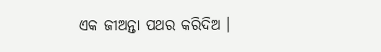ଏକ ଜୀଅନ୍ତା ପଥର କରିଦିଅ ।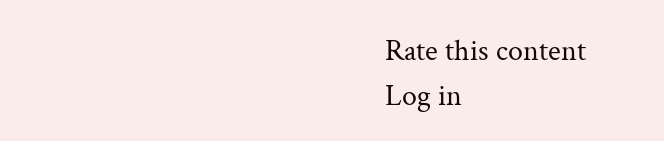Rate this content
Log in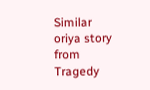Similar oriya story from Tragedy